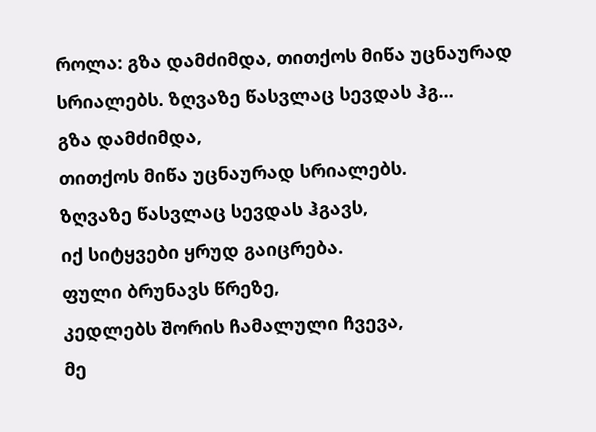როლა: გზა დამძიმდა, თითქოს მიწა უცნაურად სრიალებს. ზღვაზე წასვლაც სევდას ჰგ…
გზა დამძიმდა,
თითქოს მიწა უცნაურად სრიალებს.
ზღვაზე წასვლაც სევდას ჰგავს,
იქ სიტყვები ყრუდ გაიცრება.
ფული ბრუნავს წრეზე,
კედლებს შორის ჩამალული ჩვევა,
მე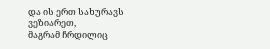და ის ერთ სახურავს ვეზიარეთ,
მაგრამ ჩრდილიც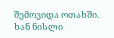შემოვიდა ოთახში.
ხან ნისლი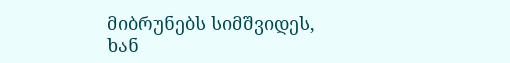მიბრუნებს სიმშვიდეს,
ხან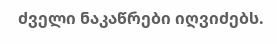ძველი ნაკაწრები იღვიძებს.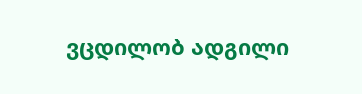ვცდილობ ადგილი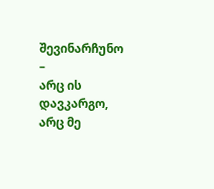შევინარჩუნო –
არც ის დავკარგო, არც მე